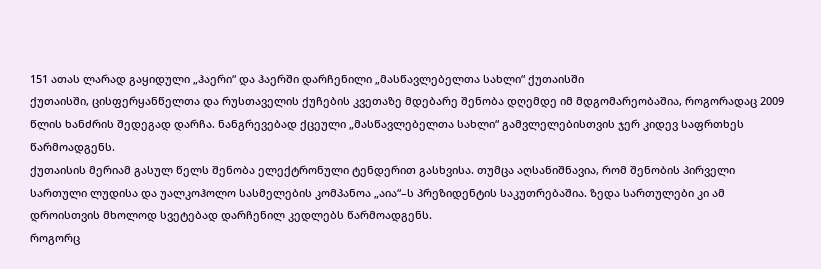151 ათას ლარად გაყიდული „ჰაერი“ და ჰაერში დარჩენილი „მასწავლებელთა სახლი“ ქუთაისში
ქუთაისში, ცისფერყანწელთა და რუსთაველის ქუჩების კვეთაზე მდებარე შენობა დღემდე იმ მდგომარეობაშია, როგორადაც 2009 წლის ხანძრის შედეგად დარჩა. ნანგრევებად ქცეული „მასწავლებელთა სახლი“ გამვლელებისთვის ჯერ კიდევ საფრთხეს წარმოადგენს.
ქუთაისის მერიამ გასულ წელს შენობა ელექტრონული ტენდერით გასხვისა. თუმცა აღსანიშნავია, რომ შენობის პირველი სართული ლუდისა და უალკოჰოლო სასმელების კომპანოა „აია“–ს პრეზიდენტის საკუთრებაშია. ზედა სართულები კი ამ დროისთვის მხოლოდ სვეტებად დარჩენილ კედლებს წარმოადგენს.
როგორც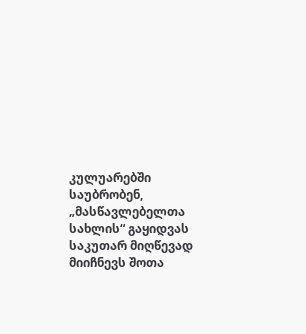კულუარებში საუბრობენ, „მასწავლებელთა სახლის“ გაყიდვას საკუთარ მიღწევად მიიჩნევს შოთა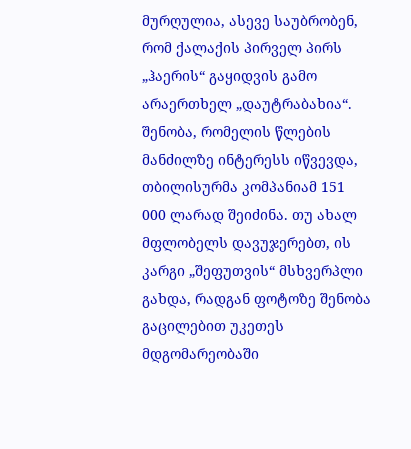მურღულია, ასევე საუბრობენ, რომ ქალაქის პირველ პირს „ჰაერის“ გაყიდვის გამო არაერთხელ „დაუტრაბახია“. შენობა, რომელის წლების მანძილზე ინტერესს იწვევდა, თბილისურმა კომპანიამ 151 000 ლარად შეიძინა. თუ ახალ მფლობელს დავუჯერებთ, ის კარგი „შეფუთვის“ მსხვერპლი გახდა, რადგან ფოტოზე შენობა გაცილებით უკეთეს მდგომარეობაში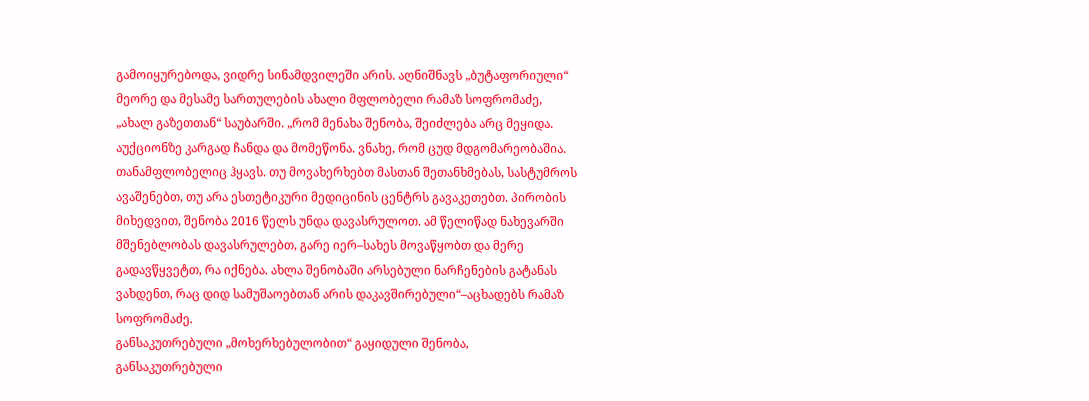გამოიყურებოდა, ვიდრე სინამდვილეში არის. აღნიშნავს „ბუტაფორიული“ მეორე და მესამე სართულების ახალი მფლობელი რამაზ სოფრომაძე, „ახალ გაზეთთან“ საუბარში. „რომ მენახა შენობა, შეიძლება არც მეყიდა. აუქციონზე კარგად ჩანდა და მომეწონა. ვნახე, რომ ცუდ მდგომარეობაშია. თანამფლობელიც ჰყავს. თუ მოვახერხებთ მასთან შეთანხმებას, სასტუმროს ავაშენებთ, თუ არა ესთეტიკური მედიცინის ცენტრს გავაკეთებთ. პირობის მიხედვით, შენობა 2016 წელს უნდა დავასრულოთ. ამ წელიწად ნახევარში მშენებლობას დავასრულებთ, გარე იერ–სახეს მოვაწყობთ და მერე გადავწყვეტთ, რა იქნება. ახლა შენობაში არსებული ნარჩენების გატანას ვახდენთ, რაც დიდ სამუშაოებთან არის დაკავშირებული“–აცხადებს რამაზ სოფრომაძე.
განსაკუთრებული „მოხერხებულობით“ გაყიდული შენობა, განსაკუთრებული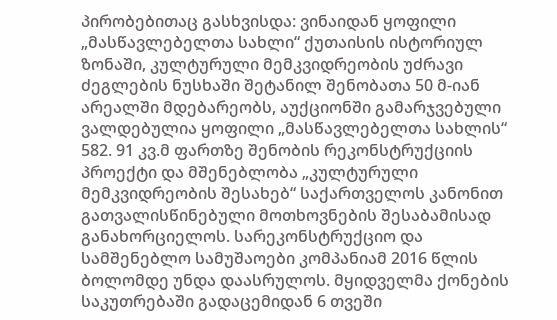პირობებითაც გასხვისდა: ვინაიდან ყოფილი „მასწავლებელთა სახლი“ ქუთაისის ისტორიულ ზონაში, კულტურული მემკვიდრეობის უძრავი ძეგლების ნუსხაში შეტანილ შენობათა 50 მ-იან არეალში მდებარეობს, აუქციონში გამარჯვებული ვალდებულია ყოფილი „მასწავლებელთა სახლის“ 582. 91 კვ.მ ფართზე შენობის რეკონსტრუქციის პროექტი და მშენებლობა „კულტურული მემკვიდრეობის შესახებ“ საქართველოს კანონით გათვალისწინებული მოთხოვნების შესაბამისად განახორციელოს. სარეკონსტრუქციო და სამშენებლო სამუშაოები კომპანიამ 2016 წლის ბოლომდე უნდა დაასრულოს. მყიდველმა ქონების საკუთრებაში გადაცემიდან 6 თვეში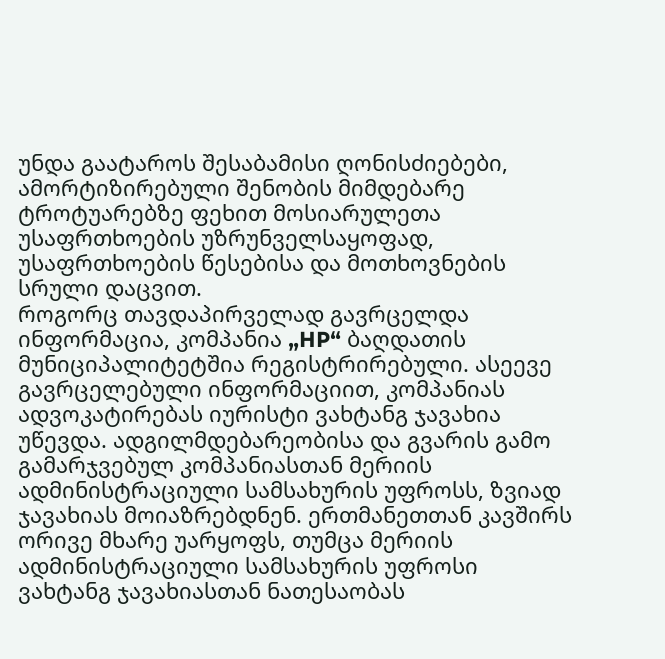უნდა გაატაროს შესაბამისი ღონისძიებები, ამორტიზირებული შენობის მიმდებარე ტროტუარებზე ფეხით მოსიარულეთა უსაფრთხოების უზრუნველსაყოფად, უსაფრთხოების წესებისა და მოთხოვნების სრული დაცვით.
როგორც თავდაპირველად გავრცელდა ინფორმაცია, კომპანია „HP“ ბაღდათის მუნიციპალიტეტშია რეგისტრირებული. ასეევე გავრცელებული ინფორმაციით, კომპანიას ადვოკატირებას იურისტი ვახტანგ ჯავახია უწევდა. ადგილმდებარეობისა და გვარის გამო გამარჯვებულ კომპანიასთან მერიის ადმინისტრაციული სამსახურის უფროსს, ზვიად ჯავახიას მოიაზრებდნენ. ერთმანეთთან კავშირს ორივე მხარე უარყოფს, თუმცა მერიის ადმინისტრაციული სამსახურის უფროსი ვახტანგ ჯავახიასთან ნათესაობას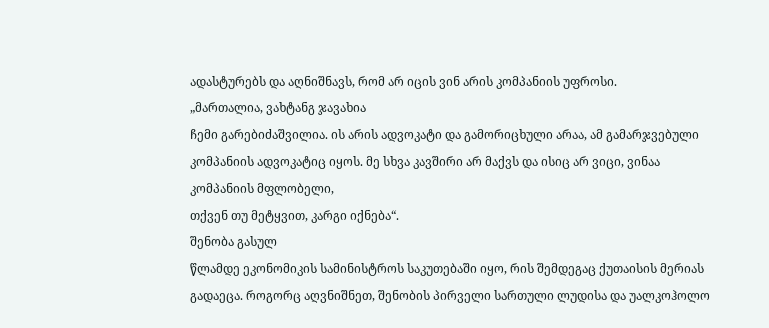ადასტურებს და აღნიშნავს, რომ არ იცის ვინ არის კომპანიის უფროსი.
„მართალია, ვახტანგ ჯავახია
ჩემი გარებიძაშვილია. ის არის ადვოკატი და გამორიცხული არაა, ამ გამარჯვებული
კომპანიის ადვოკატიც იყოს. მე სხვა კავშირი არ მაქვს და ისიც არ ვიცი, ვინაა კომპანიის მფლობელი,
თქვენ თუ მეტყვით, კარგი იქნება“.
შენობა გასულ
წლამდე ეკონომიკის სამინისტროს საკუთებაში იყო, რის შემდეგაც ქუთაისის მერიას
გადაეცა. როგორც აღვნიშნეთ, შენობის პირველი სართული ლუდისა და უალკოჰოლო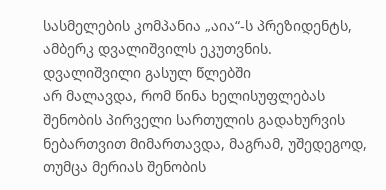სასმელების კომპანია „აია“-ს პრეზიდენტს, ამბერკ დვალიშვილს ეკუთვნის. დვალიშვილი გასულ წლებში
არ მალავდა, რომ წინა ხელისუფლებას
შენობის პირველი სართულის გადახურვის ნებართვით მიმართავდა, მაგრამ, უშედეგოდ,
თუმცა მერიას შენობის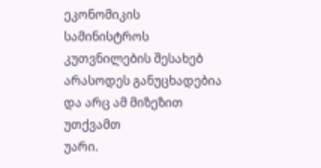ეკონომიკის
სამინისტროს კუთვნილების შესახებ არასოდეს განუცხადებია და არც ამ მიზეზით უთქვამთ
უარი.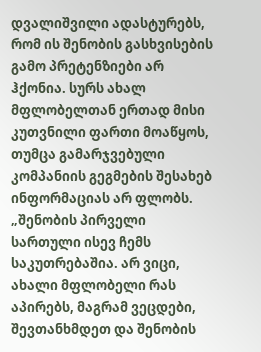დვალიშვილი ადასტურებს, რომ ის შენობის გასხვისების გამო პრეტენზიები არ ჰქონია. სურს ახალ მფლობელთან ერთად მისი კუთვნილი ფართი მოაწყოს, თუმცა გამარჯვებული კომპანიის გეგმების შესახებ ინფორმაციას არ ფლობს. „შენობის პირველი სართული ისევ ჩემს საკუთრებაშია. არ ვიცი, ახალი მფლობელი რას აპირებს, მაგრამ ვეცდები, შევთანხმდეთ და შენობის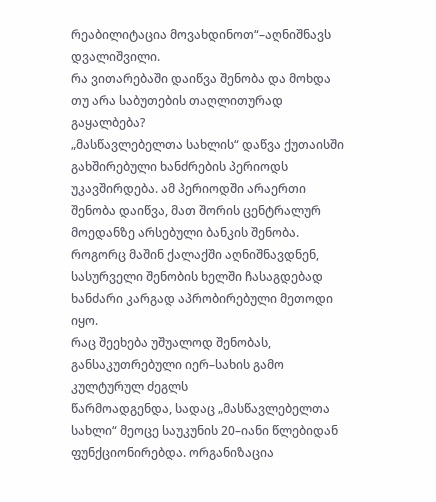რეაბილიტაცია მოვახდინოთ“–აღნიშნავს დვალიშვილი.
რა ვითარებაში დაიწვა შენობა და მოხდა თუ არა საბუთების თაღლითურად გაყალბება?
„მასწავლებელთა სახლის“ დაწვა ქუთაისში გახშირებული ხანძრების პერიოდს უკავშირდება. ამ პერიოდში არაერთი შენობა დაიწვა, მათ შორის ცენტრალურ მოედანზე არსებული ბანკის შენობა. როგორც მაშინ ქალაქში აღნიშნავდნენ, სასურველი შენობის ხელში ჩასაგდებად ხანძარი კარგად აპრობირებული მეთოდი იყო.
რაც შეეხება უშუალოდ შენობას, განსაკუთრებული იერ–სახის გამო კულტურულ ძეგლს
წარმოადგენდა, სადაც „მასწავლებელთა
სახლი“ მეოცე საუკუნის 20–იანი წლებიდან ფუნქციონირებდა. ორგანიზაცია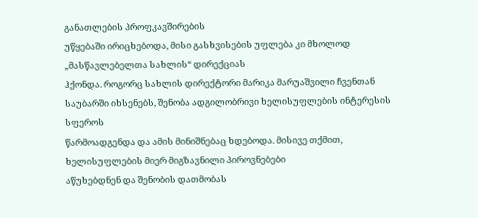განათლების პროფკავშირების
უწყებაში ირიცხებოდა, მისი გასხვისების უფლება კი მხოლოდ „მასწავლებელთა სახლის“ დირექციას
ჰქონდა. როგორც სახლის დირექტორი მარიკა მარუაშვილი ჩვენთან საუბარში იხსენებს, შენობა ადგილობრივი ხელისუფლების ინტერესის სფეროს
წარმოადგენდა და ამის მინიშნებაც ხდებოდა. მისივე თქმით, ხელისუფლების მიერ მიგზავნილი პიროვნებები
აწუხებდნენ და შენობის დათმობას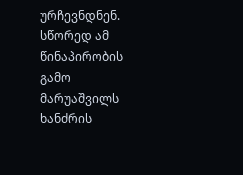ურჩევნდნენ. სწორედ ამ წინაპირობის გამო მარუაშვილს
ხანძრის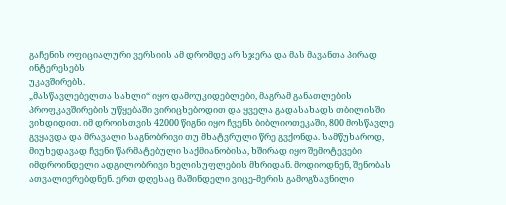გაჩენის ოფიციალური ვერსიის ამ დრომდე არ სჯერა და მას მავანთა პირად ინტერესებს
უკავშირებს.
„მასწავლებელთა სახლი“ იყო დამოუკიდებლები, მაგრამ განათლების პროფკავშირების უწყებაში ვირიცხებოდით და ყველა გადასახადს თბილისში ვიხდიდით. იმ დროისთვის 42000 წიგნი იყო ჩვენს ბიბლიოთეკაში, 800 მოსწავლე გვყავდა და მრავალი საგნობრივი თუ მხატვრული წრე გვქონდა. სამწუხაროდ, მიუხედავად ჩვენი წარმატებული საქმიანობისა, ხშირად იყო შემოტევები იმდროინდელი ადგილობრივი ხელისუფლების მხრიდან. მოდიოდნენ, შენობას ათვალიერებდნენ. ერთ დღესაც მაშინდელი ვიცე-მერის გამოგზავნილი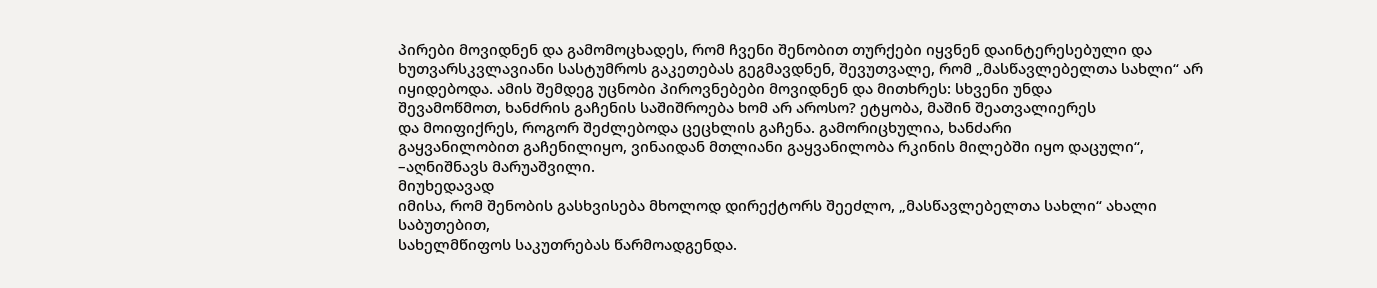პირები მოვიდნენ და გამომოცხადეს, რომ ჩვენი შენობით თურქები იყვნენ დაინტერესებული და ხუთვარსკვლავიანი სასტუმროს გაკეთებას გეგმავდნენ, შევუთვალე, რომ „მასწავლებელთა სახლი“ არ
იყიდებოდა. ამის შემდეგ უცნობი პიროვნებები მოვიდნენ და მითხრეს: სხვენი უნდა
შევამოწმოთ, ხანძრის გაჩენის საშიშროება ხომ არ აროსო? ეტყობა, მაშინ შეათვალიერეს
და მოიფიქრეს, როგორ შეძლებოდა ცეცხლის გაჩენა. გამორიცხულია, ხანძარი
გაყვანილობით გაჩენილიყო, ვინაიდან მთლიანი გაყვანილობა რკინის მილებში იყო დაცული“, –აღნიშნავს მარუაშვილი.
მიუხედავად
იმისა, რომ შენობის გასხვისება მხოლოდ დირექტორს შეეძლო, „მასწავლებელთა სახლი“ ახალი საბუთებით,
სახელმწიფოს საკუთრებას წარმოადგენდა.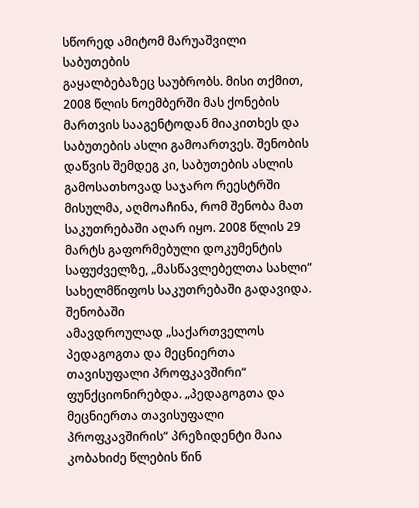სწორედ ამიტომ მარუაშვილი საბუთების
გაყალბებაზეც საუბრობს. მისი თქმით, 2008 წლის ნოემბერში მას ქონების მართვის სააგენტოდან მიაკითხეს და საბუთების ასლი გამოართვეს. შენობის დაწვის შემდეგ კი, საბუთების ასლის გამოსათხოვად საჯარო რეესტრში მისულმა, აღმოაჩინა, რომ შენობა მათ საკუთრებაში აღარ იყო. 2008 წლის 29 მარტს გაფორმებული დოკუმენტის საფუძველზე, „მასწავლებელთა სახლი“ სახელმწიფოს საკუთრებაში გადავიდა.
შენობაში
ამავდროულად „საქართველოს პედაგოგთა და მეცნიერთა თავისუფალი პროფკავშირი“
ფუნქციონირებდა. „პედაგოგთა და მეცნიერთა თავისუფალი პროფკავშირის“ პრეზიდენტი მაია კობახიძე წლების წინ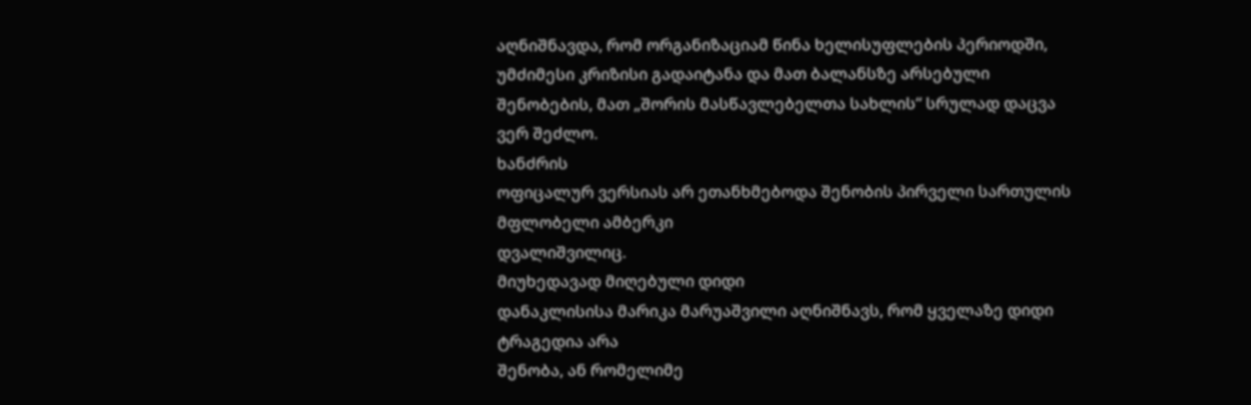აღნიშნავდა, რომ ორგანიზაციამ წინა ხელისუფლების პერიოდში, უმძიმესი კრიზისი გადაიტანა და მათ ბალანსზე არსებული შენობების, მათ „შორის მასწავლებელთა სახლის“ სრულად დაცვა ვერ შეძლო.
ხანძრის
ოფიცალურ ვერსიას არ ეთანხმებოდა შენობის პირველი სართულის მფლობელი ამბერკი
დვალიშვილიც.
მიუხედავად მიღებული დიდი
დანაკლისისა მარიკა მარუაშვილი აღნიშნავს, რომ ყველაზე დიდი ტრაგედია არა
შენობა, ან რომელიმე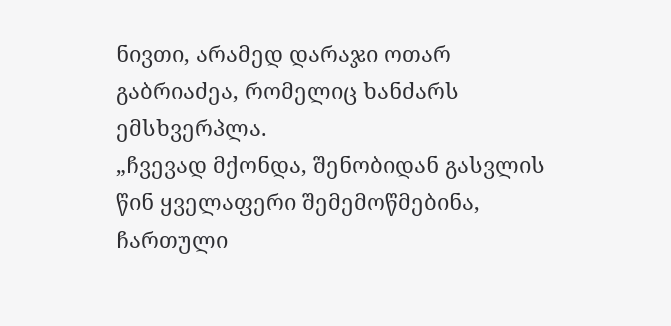ნივთი, არამედ დარაჯი ოთარ გაბრიაძეა, რომელიც ხანძარს
ემსხვერპლა.
„ჩვევად მქონდა, შენობიდან გასვლის წინ ყველაფერი შემემოწმებინა, ჩართული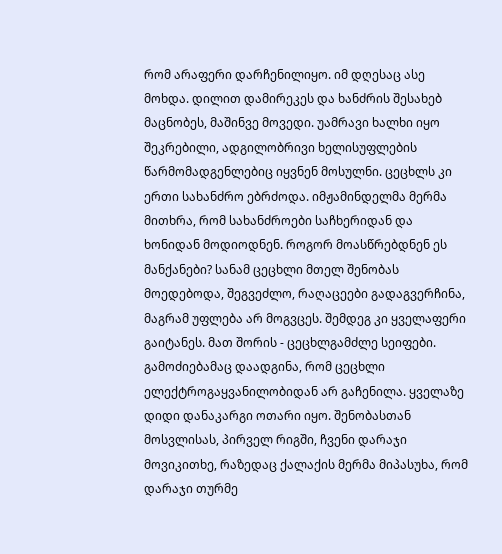რომ არაფერი დარჩენილიყო. იმ დღესაც ასე მოხდა. დილით დამირეკეს და ხანძრის შესახებ მაცნობეს, მაშინვე მოვედი. უამრავი ხალხი იყო შეკრებილი, ადგილობრივი ხელისუფლების წარმომადგენლებიც იყვნენ მოსულნი. ცეცხლს კი ერთი სახანძრო ებრძოდა. იმჟამინდელმა მერმა მითხრა, რომ სახანძროები საჩხერიდან და ხონიდან მოდიოდნენ. როგორ მოასწრებდნენ ეს მანქანები? სანამ ცეცხლი მთელ შენობას მოედებოდა, შეგვეძლო, რაღაცეები გადაგვერჩინა, მაგრამ უფლება არ მოგვცეს. შემდეგ კი ყველაფერი გაიტანეს. მათ შორის - ცეცხლგამძლე სეიფები. გამოძიებამაც დაადგინა, რომ ცეცხლი ელექტროგაყვანილობიდან არ გაჩენილა. ყველაზე დიდი დანაკარგი ოთარი იყო. შენობასთან მოსვლისას, პირველ რიგში, ჩვენი დარაჯი მოვიკითხე, რაზედაც ქალაქის მერმა მიპასუხა, რომ დარაჯი თურმე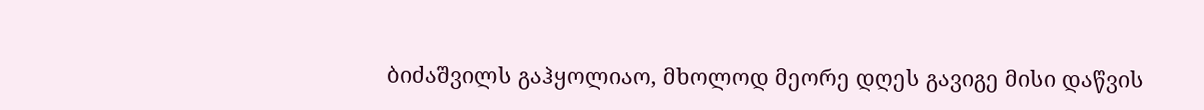ბიძაშვილს გაჰყოლიაო, მხოლოდ მეორე დღეს გავიგე მისი დაწვის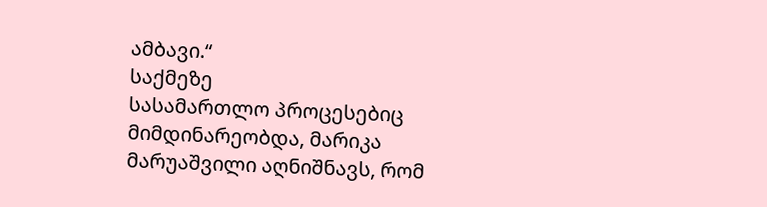ამბავი.“
საქმეზე
სასამართლო პროცესებიც მიმდინარეობდა, მარიკა მარუაშვილი აღნიშნავს, რომ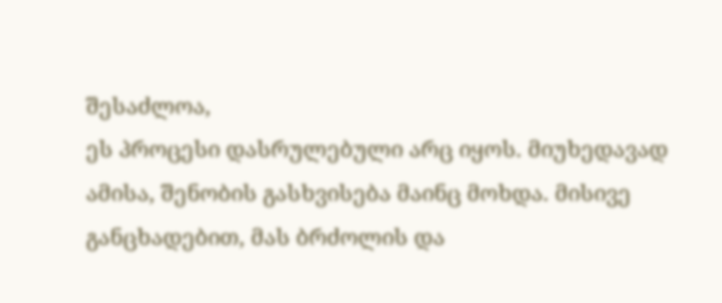შესაძლოა,
ეს პროცესი დასრულებული არც იყოს. მიუხედავად ამისა, შენობის გასხვისება მაინც მოხდა. მისივე
განცხადებით, მას ბრძოლის და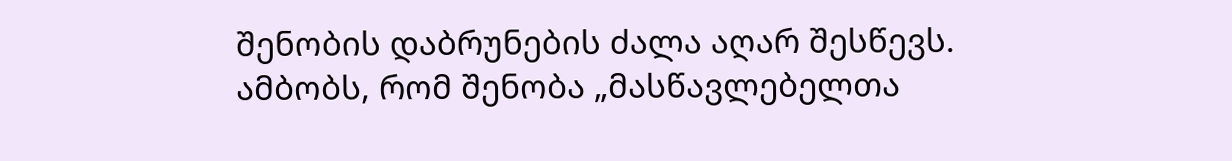შენობის დაბრუნების ძალა აღარ შესწევს. ამბობს, რომ შენობა „მასწავლებელთა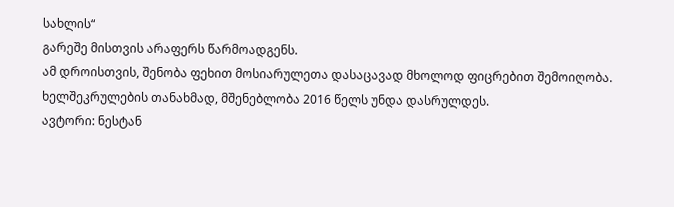სახლის“
გარეშე მისთვის არაფერს წარმოადგენს.
ამ დროისთვის, შენობა ფეხით მოსიარულეთა დასაცავად მხოლოდ ფიცრებით შემოიღობა. ხელშეკრულების თანახმად, მშენებლობა 2016 წელს უნდა დასრულდეს.
ავტორი: ნესტან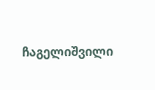ჩაგელიშვილი